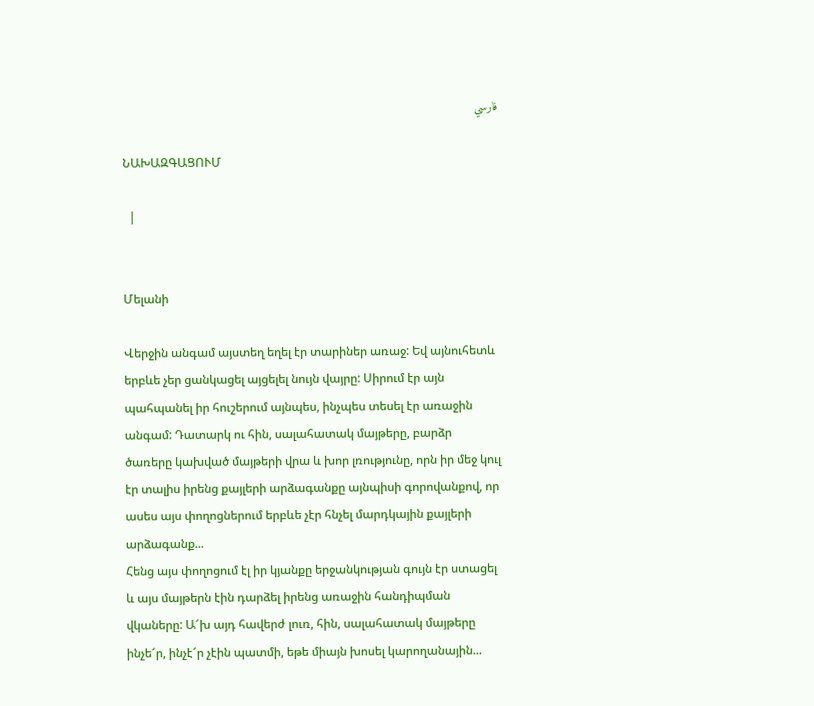فارسي

ՆԱԽԱԶԳԱՑՈՒՄ

  |


Մելանի

Վերջին անգամ այստեղ եղել էր տարիներ առաջ: Եվ այնուհետև երբևե չեր ցանկացել այցելել նույն վայրը: Սիրում էր այն պահպանել իր հուշերում այնպես, ինչպես տեսել էր առաջին անգամ: Դատարկ ու հին, սալահատակ մայթերը, բարձր ծառերը կախված մայթերի վրա և խոր լռությունը, որն իր մեջ կուլ էր տալիս իրենց քայլերի արձագանքը այնպիսի գորովանքով, որ ասես այս փողոցներում երբևե չէր հնչել մարդկային քայլերի արձագանք...
Հենց այս փողոցում էլ իր կյանքը երջանկության գույն էր ստացել և այս մայթերն էին դարձել իրենց առաջին հանդիպման վկաները: Ա՜խ այդ հավերժ լուռ, հին, սալահատակ մայթերը ինչե՜ր, ինչէ՜ր չէին պատմի, եթե միայն խոսել կարողանային...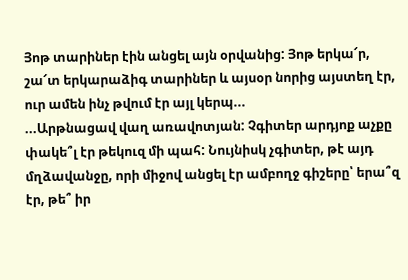Յոթ տարիներ էին անցել այն օրվանից: Յոթ երկա՜ր, շա՜տ երկարաձիգ տարիներ և այսօր նորից այստեղ էր, ուր ամեն ինչ թվում էր այլ կերպ...
...Արթնացավ վաղ առավոտյան: Չգիտեր արդյոք աչքը փակե՞լ էր թեկուզ մի պահ: Նույնիսկ չգիտեր, թէ այդ մղձավանջը, որի միջով անցել էր ամբողջ գիշերը՝ երա՞զ էր, թե՞ իր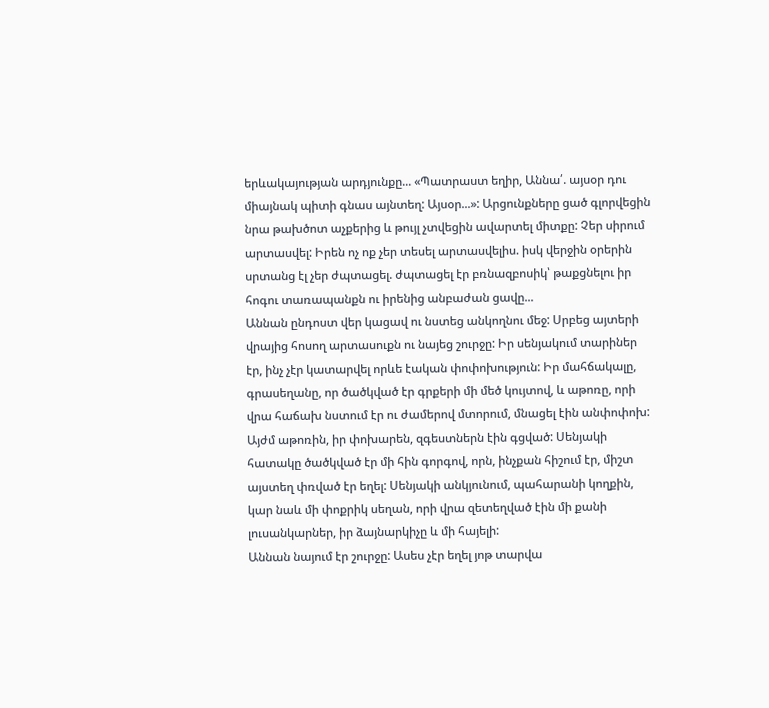երևակայության արդյունքը... «Պատրաստ եղիր, Աննա՛. այսօր դու միայնակ պիտի գնաս այնտեղ: Այսօր...»: Արցունքները ցած գլորվեցին նրա թախծոտ աչքերից և թույլ չտվեցին ավարտել միտքը: Չեր սիրում արտասվել: Իրեն ոչ ոք չեր տեսել արտասվելիս. իսկ վերջին օրերին սրտանց էլ չեր ժպտացել. ժպտացել էր բռնազբոսիկ՝ թաքցնելու իր հոգու տառապանքն ու իրենից անբաժան ցավը...
Աննան ընդոստ վեր կացավ ու նստեց անկողնու մեջ: Սրբեց այտերի վրայից հոսող արտասուքն ու նայեց շուրջը: Իր սենյակում տարիներ էր, ինչ չէր կատարվել որևե էական փոփոխություն: Իր մահճակալը, գրասեղանը, որ ծածկված էր գրքերի մի մեծ կույտով, և աթոռը, որի վրա հաճախ նստում էր ու ժամերով մտորում, մնացել էին անփոփոխ: Այժմ աթոռին, իր փոխարեն, զգեստներն էին գցված: Սենյակի հատակը ծածկված էր մի հին գորգով, որն, ինչքան հիշում էր, միշտ այստեղ փռված էր եղել: Սենյակի անկյունում, պահարանի կողքին, կար նաև մի փոքրիկ սեղան, որի վրա զետեղված էին մի քանի լուսանկարներ, իր ձայնարկիչը և մի հայելի:
Աննան նայում էր շուրջը: Ասես չէր եղել յոթ տարվա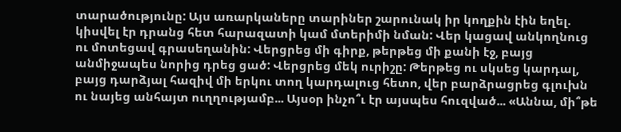տարածությունը: Այս առարկաները տարիներ շարունակ իր կողքին էին եղել. կիսվել էր դրանց հետ հարազատի կամ մտերիմի նման: Վեր կացավ անկողնուց ու մոտեցավ գրասեղանին: Վերցրեց մի գիրք, թերթեց մի քանի էջ, բայց անմիջապես նորից դրեց ցած: Վերցրեց մեկ ուրիշը: Թերթեց ու սկսեց կարդալ, բայց դարձյալ հազիվ մի երկու տող կարդալուց հետո, վեր բարձրացրեց գլուխն ու նայեց անհայտ ուղղությամբ... Այսօր ինչո՞ւ էր այսպես հուզված... «Աննա, մի՞թե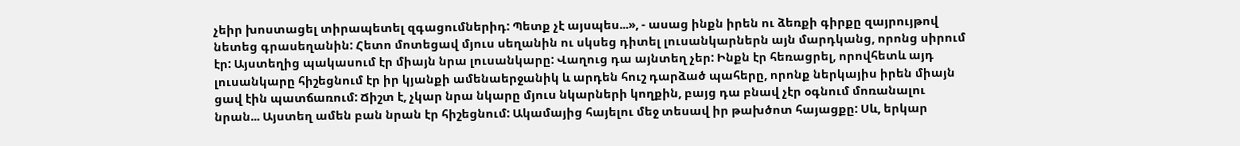չեիր խոստացել տիրապետել զգացումներիդ: Պետք չէ այսպես...», - ասաց ինքն իրեն ու ձեռքի գիրքը զայրույթով նետեց գրասեղանին: Հետո մոտեցավ մյուս սեղանին ու սկսեց դիտել լուսանկարներն այն մարդկանց, որոնց սիրում էր: Այստեղից պակասում էր միայն նրա լուսանկարը: Վաղուց դա այնտեղ չեր: Ինքն էր հեռացրել, որովհետև այդ լուսանկարը հիշեցնում էր իր կյանքի ամենաերջանիկ և արդեն հուշ դարձած պահերը, որոնք ներկայիս իրեն միայն ցավ էին պատճառում: Ճիշտ է, չկար նրա նկարը մյուս նկարների կողքին, բայց դա բնավ չէր օգնում մոռանալու նրան... Այստեղ ամեն բան նրան էր հիշեցնում: Ակամայից հայելու մեջ տեսավ իր թախծոտ հայացքը: Սև, երկար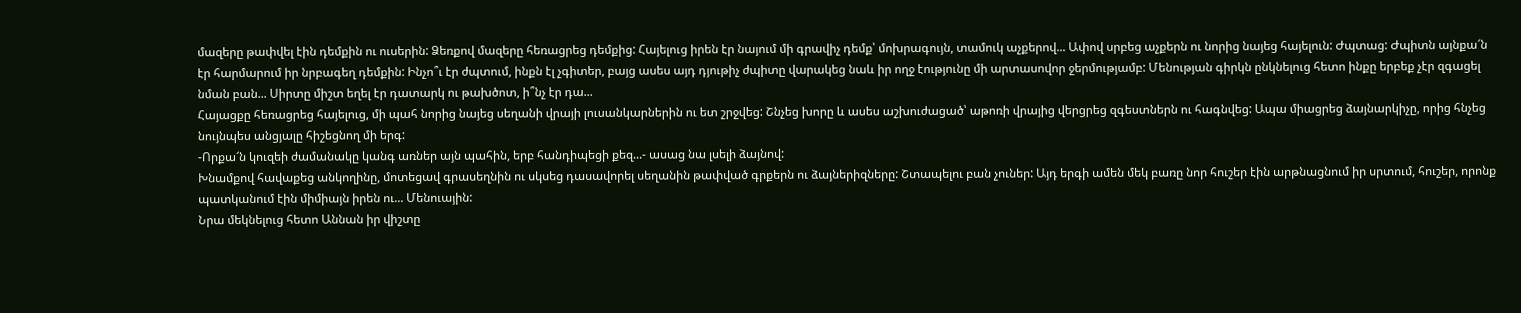մազերը թափվել էին դեմքին ու ուսերին: Ձեռքով մազերը հեռացրեց դեմքից: Հայելուց իրեն էր նայում մի գրավիչ դեմք՝ մոխրագույն, տամուկ աչքերով... Ափով սրբեց աչքերն ու նորից նայեց հայելուն: Ժպտաց: Ժպիտն այնքա՜ն էր հարմարում իր նրբագեղ դեմքին: Ինչո՞ւ էր ժպտում, ինքն էլ չգիտեր, բայց ասես այդ դյութիչ ժպիտը վարակեց նաև իր ողջ էությունը մի արտասովոր ջերմությամբ: Մենության գիրկն ընկնելուց հետո ինքը երբեք չէր զգացել նման բան... Սիրտը միշտ եղել էր դատարկ ու թախծոտ, ի՞նչ էր դա...
Հայացքը հեռացրեց հայելուց, մի պահ նորից նայեց սեղանի վրայի լուսանկարներին ու ետ շրջվեց: Շնչեց խորը և ասես աշխուժացած՝ աթոռի վրայից վերցրեց զգեստներն ու հագնվեց: Ապա միացրեց ձայնարկիչը, որից հնչեց նույնպես անցյալը հիշեցնող մի երգ:
-Որքա՜ն կուզեի ժամանակը կանգ առներ այն պահին, երբ հանդիպեցի քեզ...- ասաց նա լսելի ձայնով:
Խնամքով հավաքեց անկողինը, մոտեցավ գրասեղնին ու սկսեց դասավորել սեղանին թափված գրքերն ու ձայներիզները: Շտապելու բան չուներ: Այդ երգի ամեն մեկ բառը նոր հուշեր էին արթնացնում իր սրտում, հուշեր, որոնք պատկանում էին միմիայն իրեն ու... Մենուային:
Նրա մեկնելուց հետո Աննան իր վիշտը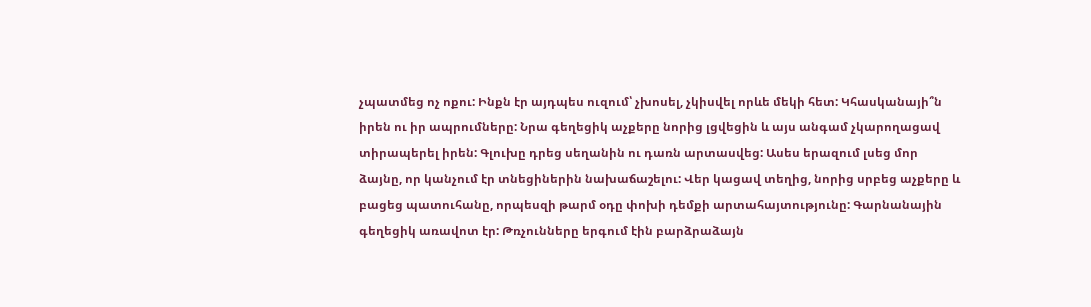չպատմեց ոչ ոքու: Ինքն էր այդպես ուզում՝ չխոսել, չկիսվել որևե մեկի հետ: Կհասկանայի՞ն իրեն ու իր ապրումները: Նրա գեղեցիկ աչքերը նորից լցվեցին և այս անգամ չկարողացավ տիրապերել իրեն: Գլուխը դրեց սեղանին ու դառն արտասվեց: Ասես երազում լսեց մոր ձայնը, որ կանչում էր տնեցիներին նախաճաշելու: Վեր կացավ տեղից, նորից սրբեց աչքերը և բացեց պատուհանը, որպեսզի թարմ օդը փոխի դեմքի արտահայտությունը: Գարնանային գեղեցիկ առավոտ էր: Թռչունները երգում էին բարձրաձայն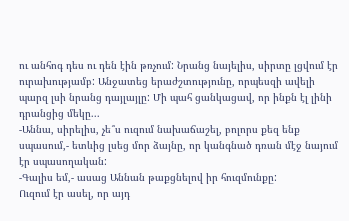ու անհոգ դես ու դեն էին թռչում: Նրանց նայելիս, սիրտը լցվում էր ուրախությամբ: Անջատեց երաժշտությունը, որպեսզի ավելի պարզ լսի նրանց դայլայլը: Մի պահ ցանկացավ, որ ինքն էլ լինի դրանցից մեկը...
-Աննա, սիրելիս, չե՞ս ուզում նախաճաշել, բոլորս քեզ ենք սպասում,- ետևից լսեց մոր ձայնը, որ կանգնած դռան մէջ նայում էր սպասողական:
-Գալիս եմ,- ասաց Աննան թաքցնելով իր հուզմունքը:
Ուզում էր ասել, որ այդ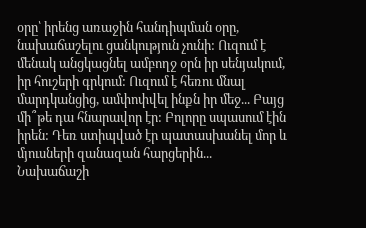օրը՝ իրենց առաջին հանդիպման օրը, նախաճաշելու ցանկություն չունի: Ուզում է մենակ անցկացնել ամբողջ օրն իր սենյակում, իր հուշերի գրկում: Ուզում է հեռու մնալ մարդկանցից, ամփոփվել ինքն իր մեջ... Բայց մի՞թե դա հնարավոր էր: Բոլորը սպասում էին իրեն: Դեռ ստիպված էր պատասխանել մոր և մյուսների զանազան հարցերին...
Նախաճաշի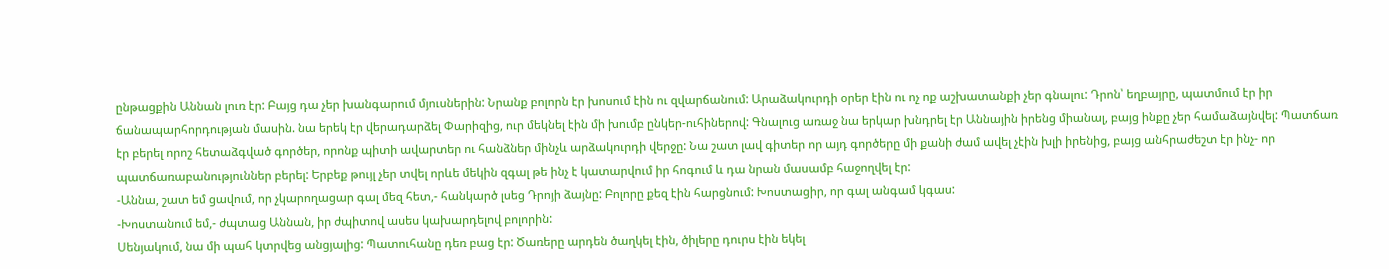ընթացքին Աննան լուռ էր: Բայց դա չեր խանգարում մյուսներին: Նրանք բոլորն էր խոսում էին ու զվարճանում: Արաձակուրդի օրեր էին ու ոչ ոք աշխատանքի չեր գնալու: Դրոն՝ եղբայրը, պատմում էր իր ճանապարհորդության մասին. նա երեկ էր վերադարձել Փարիզից, ուր մեկնել էին մի խումբ ընկեր-ուհիներով: Գնալուց առաջ նա երկար խնդրել էր Աննային իրենց միանալ, բայց ինքը չեր համաձայնվել: Պատճառ էր բերել որոշ հետաձգված գործեր, որոնք պիտի ավարտեր ու հանձներ մինչև արձակուրդի վերջը: Նա շատ լավ գիտեր որ այդ գործերը մի քանի ժամ ավել չէին խլի իրենից, բայց անհրաժեշտ էր ինչ- որ պատճառաբանություններ բերել: Երբեք թույլ չեր տվել որևե մեկին զգալ թե ինչ է կատարվում իր հոգում և դա նրան մասամբ հաջողվել էր:
-Աննա, շատ եմ ցավում, որ չկարողացար գալ մեզ հետ,- հանկարծ լսեց Դրոյի ձայնը: Բոլորը քեզ էին հարցնում: Խոստացիր, որ գալ անգամ կգաս:
-Խոստանում եմ,- ժպտաց Աննան, իր ժպիտով ասես կախարդելով բոլորին:
Սենյակում, նա մի պահ կտրվեց անցյալից: Պատուհանը դեռ բաց էր: Ծառերը արդեն ծաղկել էին, ծիլերը դուրս էին եկել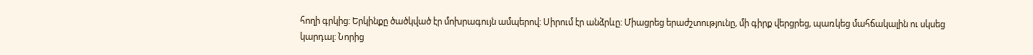հողի գրկից: Երկինքը ծածկված էր մոխրագույն ամպերով: Սիրում էր անձրևը: Միացրեց երաժշտությունը, մի գիրք վերցրեց, պառկեց մահճակալին ու սկսեց կարդալ: Նորից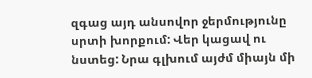զգաց այդ անսովոր ջերմությունը սրտի խորքում: Վեր կացավ ու նստեց: Նրա գլխում այժմ միայն մի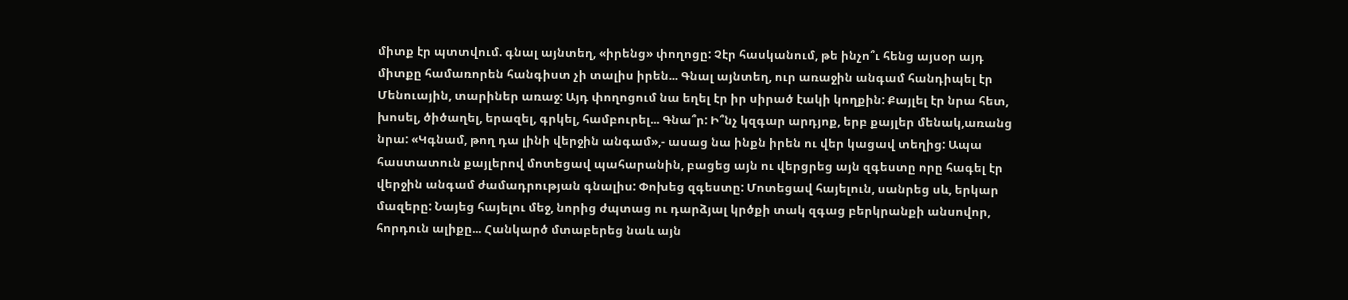միտք էր պտտվում. գնալ այնտեղ, «իրենց» փողոցը: Չէր հասկանում, թե ինչո՞ւ հենց այսօր այդ միտքը համառորեն հանգիստ չի տալիս իրեն... Գնալ այնտեղ, ուր առաջին անգամ հանդիպել էր Մենուային, տարիներ առաջ: Այդ փողոցում նա եղել էր իր սիրած էակի կողքին: Քայլել էր նրա հետ, խոսել, ծիծաղել, երազել, գրկել, համբուրել... Գնա՞ր: Ի՞նչ կզգար արդյոք, երբ քայլեր մենակ,առանց նրա: «Կգնամ, թող դա լինի վերջին անգամ»,- ասաց նա ինքն իրեն ու վեր կացավ տեղից: Ապա հաստատուն քայլերով մոտեցավ պահարանին, բացեց այն ու վերցրեց այն զգեստը որը հագել էր վերջին անգամ ժամադրության գնալիս: Փոխեց զգեստը: Մոտեցավ հայելուն, սանրեց սև, երկար մազերը: Նայեց հայելու մեջ, նորից ժպտաց ու դարձյալ կրծքի տակ զգաց բերկրանքի անսովոր, հորդուն ալիքը... Հանկարծ մտաբերեց նաև այն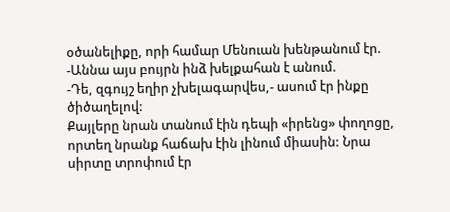օծանելիքը, որի համար Մենուան խենթանում էր.
-Աննա այս բույրն ինձ խելքահան է անում.
-Դե, զգույշ եղիր չխելագարվես,- ասում էր ինքը ծիծաղելով:
Քայլերը նրան տանում էին դեպի «իրենց» փողոցը, որտեղ նրանք հաճախ էին լինում միասին: Նրա սիրտը տրոփում էր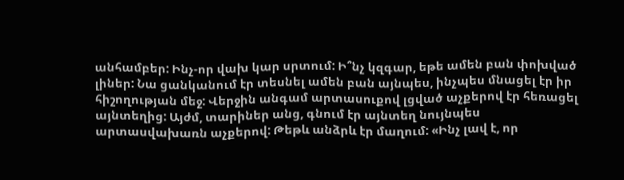անհամբեր: Ինչ-որ վախ կար սրտում: Ի՞նչ կզգար, եթե ամեն բան փոխված լիներ: Նա ցանկանում էր տեսնել ամեն բան այնպես, ինչպես մնացել էր իր հիշողության մեջ: Վերջին անգամ արտասուքով լցված աչքերով էր հեռացել այնտեղից: Այժմ, տարիներ անց, գնում էր այնտեղ նույնպես արտասվախառն աչքերով: Թեթև անձրև էր մաղում: «Ինչ լավ է, որ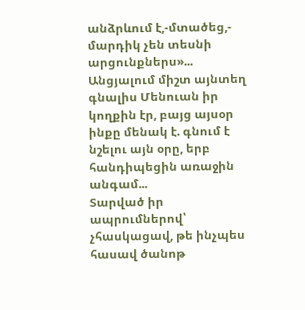անձրևում է,-մտածեց,- մարդիկ չեն տեսնի արցունքներս»... Անցյալում միշտ այնտեղ գնալիս Մենուան իր կողքին էր, բայց այսօր ինքը մենակ է. գնում է նշելու այն օրը, երբ հանդիպեցին առաջին անգամ...
Տարված իր ապրումներով՝ չհասկացավ, թե ինչպես հասավ ծանոթ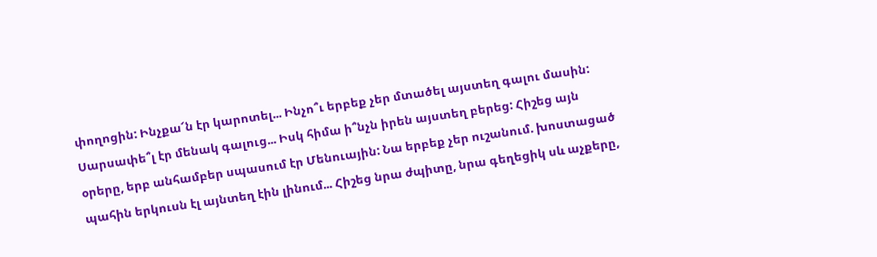փողոցին: Ինչքա՜ն էր կարոտել... Ինչո՞ւ երբեք չեր մտածել այստեղ գալու մասին: Սարսափե՞լ էր մենակ գալուց... Իսկ հիմա ի՞նչն իրեն այստեղ բերեց: Հիշեց այն օրերը, երբ անհամբեր սպասում էր Մենուային: Նա երբեք չեր ուշանում. խոստացած պահին երկուսն էլ այնտեղ էին լինում... Հիշեց նրա ժպիտը, նրա գեղեցիկ սև աչքերը,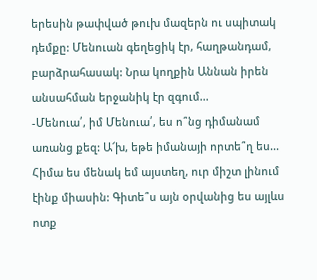երեսին թափված թուխ մազերն ու սպիտակ դեմքը: Մենուան գեղեցիկ էր, հաղթանդամ, բարձրահասակ: Նրա կողքին Աննան իրեն անսահման երջանիկ էր զգում...
-Մենուա՛, իմ Մենուա՛, ես ո՞նց դիմանամ առանց քեզ: Ա՜խ, եթե իմանայի որտե՞ղ ես... Հիմա ես մենակ եմ այստեղ, ուր միշտ լինում էինք միասին: Գիտե՞ս այն օրվանից ես այլևս ոտք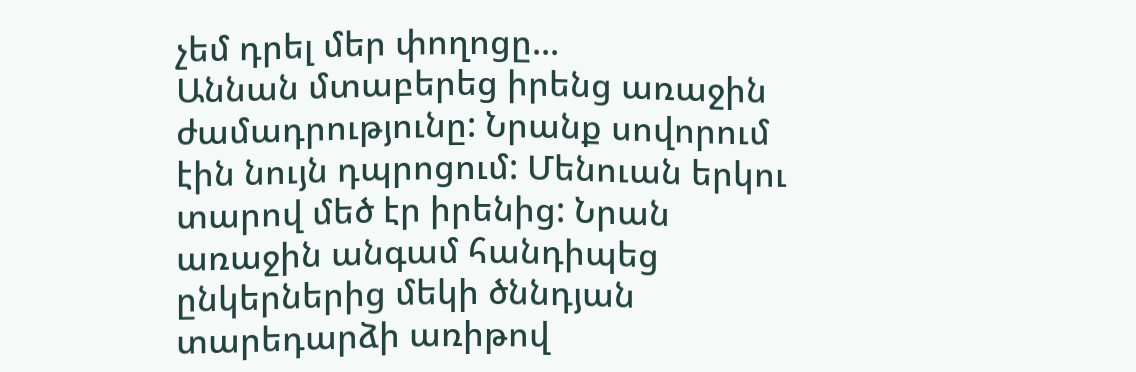չեմ դրել մեր փողոցը...
Աննան մտաբերեց իրենց առաջին ժամադրությունը: Նրանք սովորում էին նույն դպրոցում: Մենուան երկու տարով մեծ էր իրենից: Նրան առաջին անգամ հանդիպեց ընկերներից մեկի ծննդյան տարեդարձի առիթով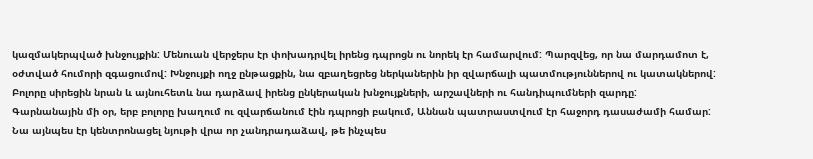կազմակերպված խնջույքին: Մենուան վերջերս էր փոխադրվել իրենց դպրոցն ու նորեկ էր համարվում: Պարզվեց, որ նա մարդամոտ է, օժտված հումորի զգացումով: Խնջույքի ողջ ընթացքին, նա զբաղեցրեց ներկաներին իր զվարճալի պատմություններով ու կատակներով: Բոլորը սիրեցին նրան և այնուհետև նա դարձավ իրենց ընկերական խնջույքների, արշավների ու հանդիպումների զարդը:
Գարնանային մի օր, երբ բոլորը խաղում ու զվարճանում էին դպրոցի բակում, Աննան պատրաստվում էր հաջորդ դասաժամի համար: Նա այնպես էր կենտրոնացել նյութի վրա որ չանդրադաձավ, թե ինչպես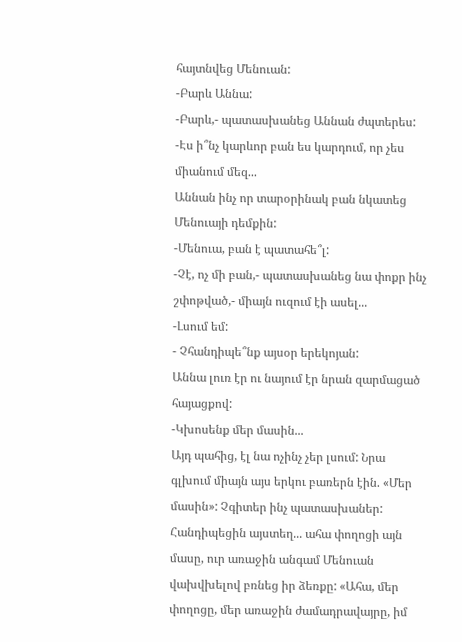հայտնվեց Մենուան:
-Բարև Աննա:
-Բարև,- պատասխանեց Աննան ժպտերես:
-Էս ի՞նչ կարևոր բան ես կարդում, որ չես միանում մեզ...
Աննան ինչ որ տարօրինակ բան նկատեց Մենուայի դեմքին:
-Մենուա, բան է պատահե՞լ:
-Չէ, ոչ մի բան,- պատասխանեց նա փոքր ինչ շփոթված,- միայն ուզում էի ասել...
-Լսում եմ:
- Չհանդիպե՞նք այսօր երեկոյան:
Աննա լուռ էր ու նայում էր նրան զարմացած հայացքով:
-Կխոսենք մեր մասին...
Այդ պահից, էլ նա ոչինչ չեր լսում: Նրա գլխում միայն այս երկու բառերն էին. «Մեր մասին»: Չգիտեր ինչ պատասխաներ:
Հանդիպեցին այստեղ... ահա փողոցի այն մասը, ուր առաջին անգամ Մենուան վախվխելով բռնեց իր ձեռքը: «Ահա, մեր փողոցը, մեր առաջին ժամադրավայրը, իմ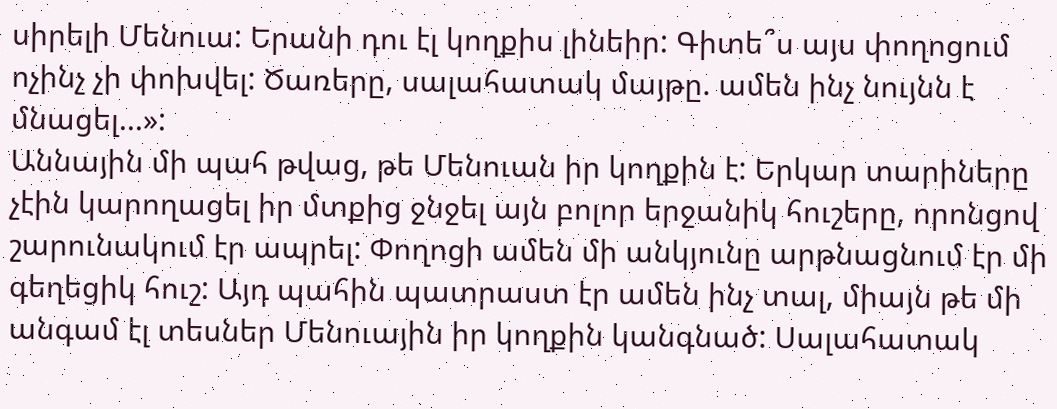սիրելի Մենուա: Երանի դու էլ կողքիս լինեիր: Գիտե՞ս այս փողոցում ոչինչ չի փոխվել: Ծառերը, սալահատակ մայթը. ամեն ինչ նույնն է մնացել...»:
Աննային մի պահ թվաց, թե Մենուան իր կողքին է: Երկար տարիները չէին կարողացել իր մտքից ջնջել այն բոլոր երջանիկ հուշերը, որոնցով շարունակում էր ապրել: Փողոցի ամեն մի անկյունը արթնացնում էր մի գեղեցիկ հուշ: Այդ պահին պատրաստ էր ամեն ինչ տալ, միայն թե մի անգամ էլ տեսներ Մենուային իր կողքին կանգնած: Սալահատակ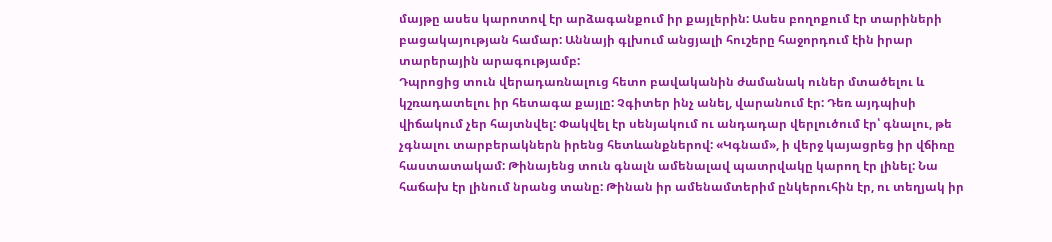մայթը ասես կարոտով էր արձագանքում իր քայլերին: Ասես բողոքում էր տարիների բացակայության համար: Աննայի գլխում անցյալի հուշերը հաջորդում էին իրար տարերային արագությամբ:
Դպրոցից տուն վերադառնալուց հետո բավականին ժամանակ ուներ մտածելու և կշռադատելու իր հետագա քայլը: Չգիտեր ինչ անել, վարանում էր: Դեռ այդպիսի վիճակում չեր հայտնվել: Փակվել էր սենյակում ու անդադար վերլուծում էր՝ գնալու, թե չգնալու տարբերակներն իրենց հետևանքներով: «Կգնամ», ի վերջ կայացրեց իր վճիռը հաստատակամ: Թինայենց տուն գնալն ամենալավ պատրվակը կարող էր լինել: Նա հաճախ էր լինում նրանց տանը: Թինան իր ամենամտերիմ ընկերուհին էր, ու տեղյակ իր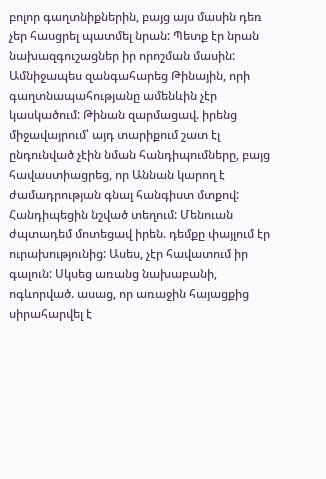բոլոր գաղտնիքներին, բայց այս մասին դեռ չեր հասցրել պատմել նրան: Պետք էր նրան նախազգուշացներ իր որոշման մասին: Ամնիջապես զանգահարեց Թինային, որի գաղտնապահությանը ամենևին չէր կասկածում: Թինան զարմացավ. իրենց միջավայրում՝ այդ տարիքում շատ էլ ընդունված չէին նման հանդիպումները, բայց հավաստիացրեց, որ Աննան կարող է ժամադրության գնալ հանգիստ մտքով:
Հանդիպեցին նշված տեղում: Մենուան ժպտադեմ մոտեցավ իրեն. դեմքը փայլում էր ուրախությունից: Ասես, չէր հավատում իր գալուն: Սկսեց առանց նախաբանի, ոգևորված. ասաց, որ առաջին հայացքից սիրահարվել է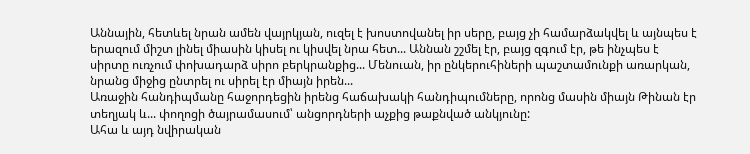Աննային, հետևել նրան ամեն վայրկյան, ուզել է խոստովանել իր սերը, բայց չի համարձակվել և այնպես է երազում միշտ լինել միասին կիսել ու կիսվել նրա հետ... Աննան շշմել էր, բայց զգում էր, թե ինչպես է սիրտը ուռչում փոխադարձ սիրո բերկրանքից... Մենուան, իր ընկերուհիների պաշտամունքի առարկան, նրանց միջից ընտրել ու սիրել էր միայն իրեն...
Առաջին հանդիպմանը հաջորդեցին իրենց հաճախակի հանդիպումները, որոնց մասին միայն Թինան էր տեղյակ և... փողոցի ծայրամասում՝ անցորդների աչքից թաքնված անկյունը:
Ահա և այդ նվիրական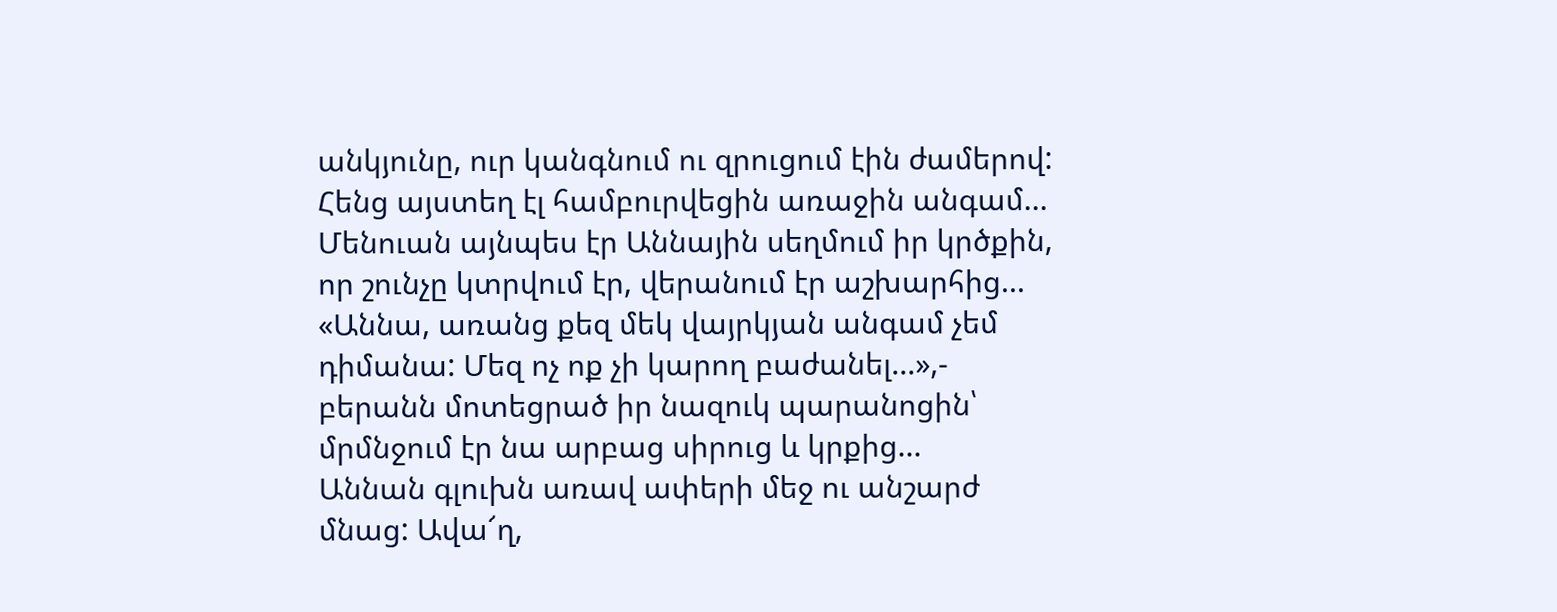անկյունը, ուր կանգնում ու զրուցում էին ժամերով: Հենց այստեղ էլ համբուրվեցին առաջին անգամ... Մենուան այնպես էր Աննային սեղմում իր կրծքին, որ շունչը կտրվում էր, վերանում էր աշխարհից... «Աննա, առանց քեզ մեկ վայրկյան անգամ չեմ դիմանա: Մեզ ոչ ոք չի կարող բաժանել...»,- բերանն մոտեցրած իր նազուկ պարանոցին՝ մրմնջում էր նա արբաց սիրուց և կրքից...
Աննան գլուխն առավ ափերի մեջ ու անշարժ մնաց: Ավա՜ղ,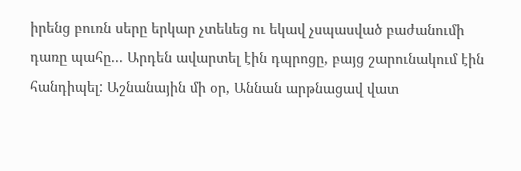իրենց բուռն սերը երկար չտեևեց ու եկավ չսպասված բաժանումի դառը պահը... Արդեն ավարտել էին դպրոցը, բայց շարունակում էին հանդիպել: Աշնանային մի օր, Աննան արթնացավ վատ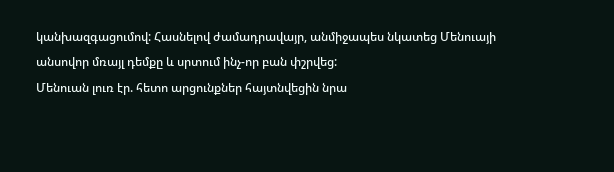կանխազգացումով: Հասնելով ժամադրավայր, անմիջապես նկատեց Մենուայի անսովոր մռայլ դեմքը և սրտում ինչ-որ բան փշրվեց:
Մենուան լուռ էր. հետո արցունքներ հայտնվեցին նրա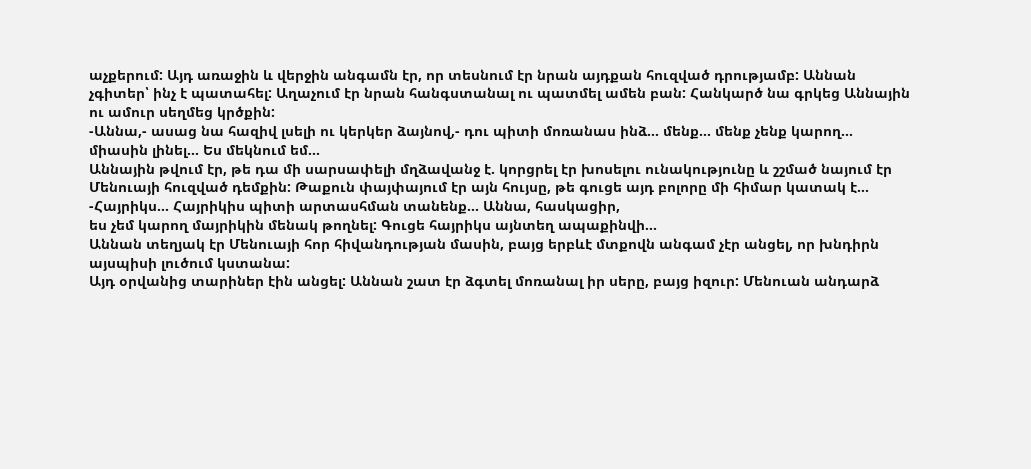աչքերում: Այդ առաջին և վերջին անգամն էր, որ տեսնում էր նրան այդքան հուզված դրությամբ: Աննան չգիտեր՝ ինչ է պատահել: Աղաչում էր նրան հանգստանալ ու պատմել ամեն բան: Հանկարծ նա գրկեց Աննային ու ամուր սեղմեց կրծքին:
-Աննա,- ասաց նա հազիվ լսելի ու կերկեր ձայնով,- դու պիտի մոռանաս ինձ... մենք... մենք չենք կարող... միասին լինել... Ես մեկնում եմ...
Աննային թվում էր, թե դա մի սարսափելի մղձավանջ է. կորցրել էր խոսելու ունակությունը և շշմած նայում էր Մենուայի հուզված դեմքին: Թաքուն փայփայում էր այն հույսը, թե գուցե այդ բոլորը մի հիմար կատակ է...
-Հայրիկս... Հայրիկիս պիտի արտասհման տանենք... Աննա, հասկացիր,
ես չեմ կարող մայրիկին մենակ թողնել: Գուցե հայրիկս այնտեղ ապաքինվի...
Աննան տեղյակ էր Մենուայի հոր հիվանդության մասին, բայց երբևէ մտքովն անգամ չէր անցել, որ խնդիրն այսպիսի լուծում կստանա:
Այդ օրվանից տարիներ էին անցել: Աննան շատ էր ձգտել մոռանալ իր սերը, բայց իզուր: Մենուան անդարձ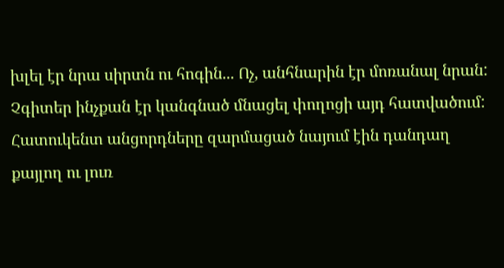խլել էր նրա սիրտն ու հոգին... Ոչ, անհնարին էր մոռանալ նրան:
Չգիտեր ինչքան էր կանգնած մնացել փողոցի այդ հատվածում: Հատուկենտ անցորդները զարմացած նայում էին դանդաղ քայլող ու լուռ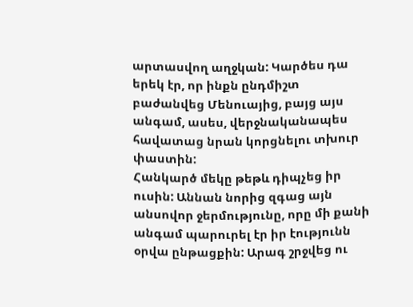արտասվող աղջկան: Կարծես դա երեկ էր, որ ինքն ընդմիշտ բաժանվեց Մենուայից, բայց այս անգամ, ասես, վերջնականապես հավատաց նրան կորցնելու տխուր փաստին:
Հանկարծ մեկը թեթև դիպչեց իր ուսին: Աննան նորից զգաց այն անսովոր ջերմությունը, որը մի քանի անգամ պարուրել էր իր էությունն օրվա ընթացքին: Արագ շրջվեց ու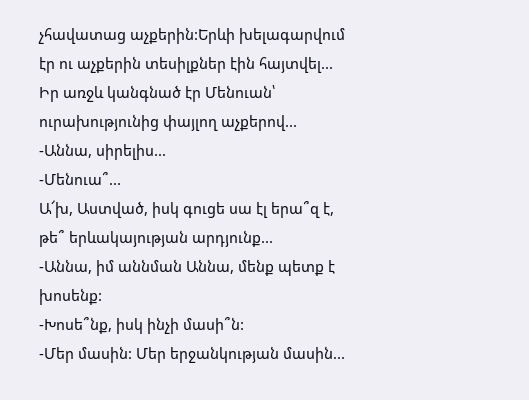չհավատաց աչքերին:Երևի խելագարվում էր ու աչքերին տեսիլքներ էին հայտվել... Իր առջև կանգնած էր Մենուան՝ ուրախությունից փայլող աչքերով...
-Աննա, սիրելիս...
-Մենուա՞...
Ա՜խ, Աստված, իսկ գուցե սա էլ երա՞զ է, թե՞ երևակայության արդյունք...
-Աննա, իմ աննման Աննա, մենք պետք է խոսենք:
-Խոսե՞նք, իսկ ինչի մասի՞ն:
-Մեր մասին: Մեր երջանկության մասին...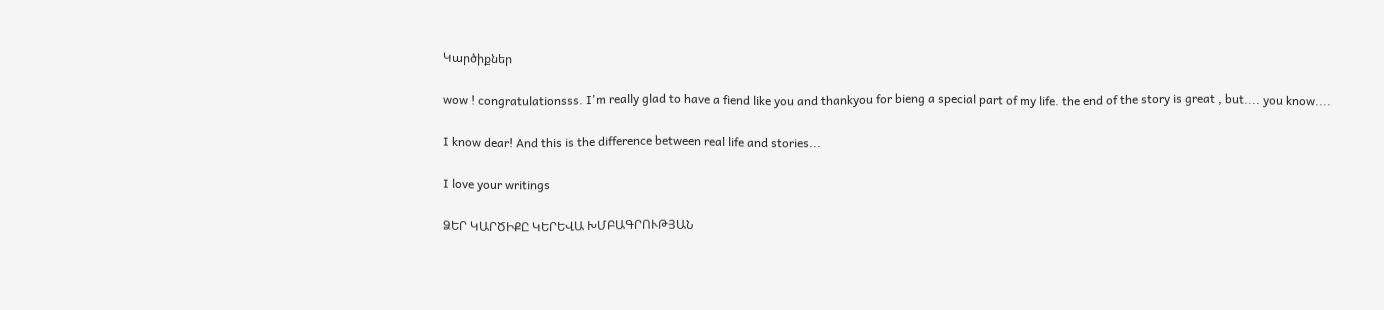Կարծիքներ

wow ! congratulationsss. I'm really glad to have a fiend like you and thankyou for bieng a special part of my life. the end of the story is great , but.... you know....

I know dear! And this is the difference between real life and stories...

I love your writings

ՁԵՐ ԿԱՐԾԻՔԸ ԿԵՐԵՎԱ ԽՄԲԱԳՐՈՒԹՅԱՆ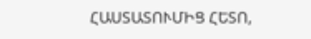ՀԱՍՏԱՏՈՒՄԻՑ ՀԵՏՈ,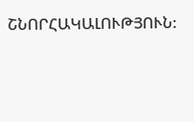ՇՆՈՐՀԱԿԱԼՈՒԹՅՈՒՆ: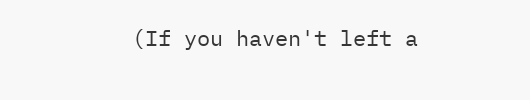(If you haven't left a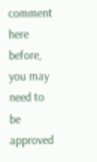comment here before, you may need to be approved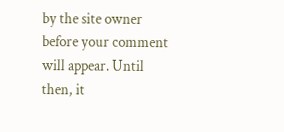by the site owner before your comment will appear. Until then, it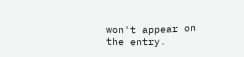won't appear on the entry.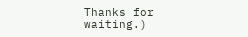Thanks for waiting.)